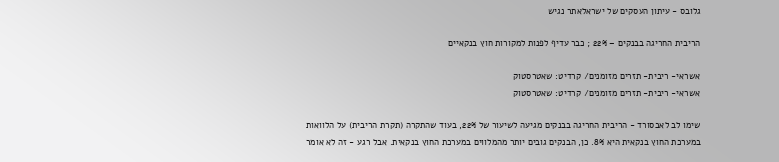גלובס - עיתון העסקים של ישראלאתר נגיש

הריבית החריגה בבנקים – 22% ; כבר עדיף לפנות למקורות חוץ בנקאיים

אשראי- ריבית- תזרים מזומנים/ קרדיט: שאטרסטוק
אשראי- ריבית- תזרים מזומנים/ קרדיט: שאטרסטוק

שימו לב לאבסורד - הריבית החריגה בבנקים מגיעה לשיעור של 22%, בעוד שהתקרה (תקרת הריבית) על הלוואות במערכת החוץ בנקאית היא 8%. כן, הבנקים גובים יותר מהמלווים במערכת החוץ בנקאית. אבל רגע - זה לא אומר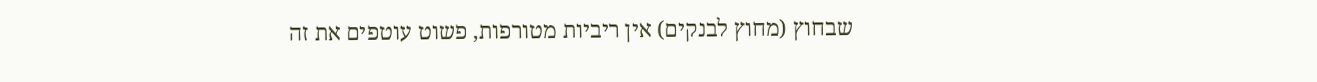שבחוץ (מחוץ לבנקים) אין ריביות מטורפות, פשוט עוטפים את זה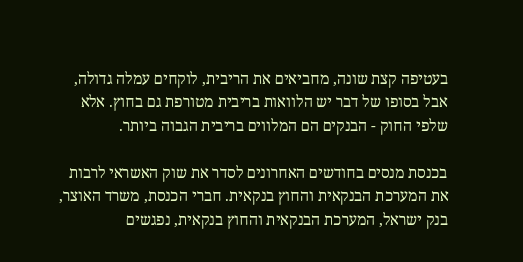בעטיפה קצת שונה, מחביאים את הריבית, לוקחים עמלה גדולה, אבל בסופו של דבר יש הלוואות בריבית מטורפת גם בחוץ. אלא שלפי החוק - הבנקים הם המלווים בריבית הגבוה ביותר.

בכנסת מנסים בחודשים האחרונים לסדר את שוק האשראי לרבות את המערכת הבנקאית והחוץ בנקאית. חברי הכנסת, משרד האוצר, בנק ישראל, המערכת הבנקאית והחוץ בנקאית, נפגשים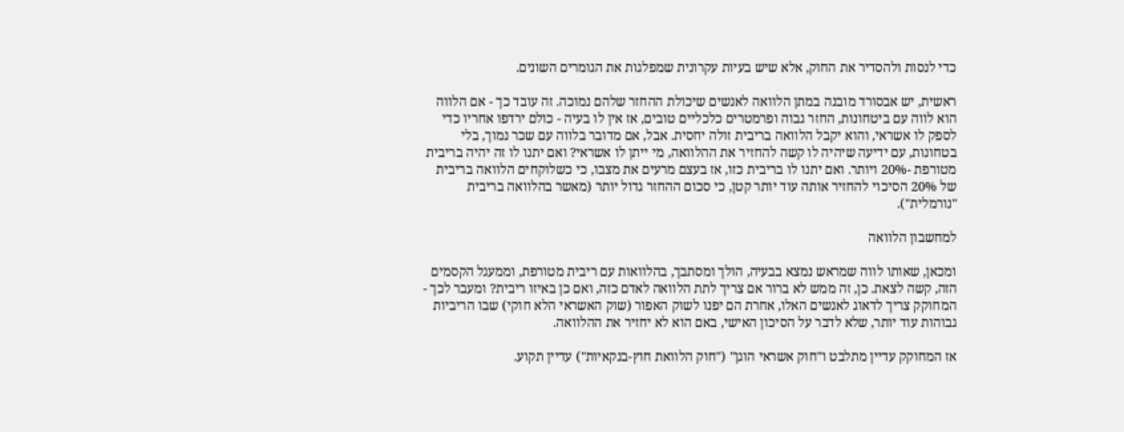כדי לנסות ולהסדיר את החוק, אלא שיש בעיות עקרונית שמפלגות את הגומרים השונים.

ראשית, יש אבסורד מובנה במתן הלוואה לאנשים שיכולת ההחזר שלהם נמוכה. זה עובד כך - אם הלווה הוא לווה עם ביטחונות, החזר גבוה ופרמטרים כלכליים טובים, אז אין לו בעיה - כולם ירדפו אחריו כדי לספק לו אשראי, והוא יקבל הלוואה בריבית זולה יחסית. אבל, אם מדובר בלווה עם שכר נמוך, בלי בטחונות, עם ידיעה שיהיה לו קשה להחזיר את ההלוואה, מי ייתן לו אשראי? ואם יתנו לו זה יהיה בריבית מטורפת -20% ויותר. ואם יתנו לו בריבית כזו, אז בעצם מרעים את מצבו, כי כשלוקחים הלוואה בריבית של 20% הסיכוי להחזיר אותה עוד יותר קטן, כי סכום ההחזר גדול יותר (מאשר בהלוואה בריבית "נורמלית").

למחשבון הלוואה

ומכאן, שאותו לווה שמראש נמצא בבעיה, הולך ומסתבך, בהלוואות עם ריבית מטורפת, וממעגל הקסמים הזה, קשה לצאת. כן, זה ממש לא ברור אם צריך לתת הלוואה לאדם כזה, ואם כן באיזו ריבית? ומעבר לכך - המחוקק צריך לדאוג לאנשים האלו, אחרת הם יפנו לשוק האפור (שוק האשראי הלא חוקי) שבו הריביות גבוהות עוד יותר, שלא לדבר על הסיכון האישי, באם הוא לא יחזיר את ההלוואה.

אז המחוקק עדיין מתלבט ו"חוק אשראי הוגן" ("חוק הלוואת חוץ-בנקאיות") עדיין תקוע.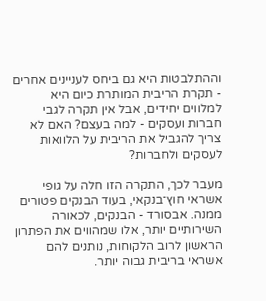וההתלבטות היא גם ביחס לעניינים אחרים - תקרת הריבית המותרת כיום היא למלווים יחידים, אבל אין תקרה לגבי חברות ועסקים - למה בעצם? האם לא צריך להגביל את הריבית על הלוואות לעסקים ולחברות?

מעבר לכך, התקרה הזו חלה על גופי אשראי חוץ־בנקאי, בעוד הבנקים פטורים ממנה. אבסורד - הבנקים, לכאורה השירותיים יותר, אלו שמהווים את הפתרון הראשון לרוב הלקוחות, נותנים להם אשראי בריבית גבוה יותר.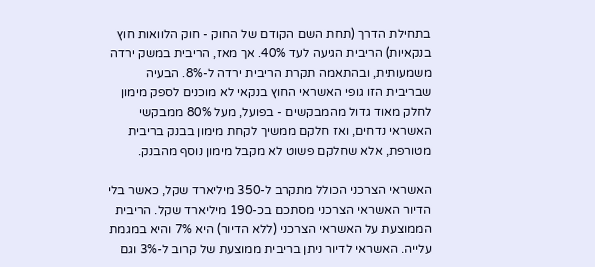בתחילת הדרך (תחת השם הקודם של החוק - חוק הלוואות חוץ בנקאיות) הריבית הגיעה לעד 40%. אך מאז, הריבית במשק ירדה משמעותית, ובהתאמה תקרת הריבית ירדה ל-8%. הבעיה שבריבית הזו גופי האשראי החוץ בנקאי לא מוכנים לספק מימון לחלק מאוד גדול מהמבקשים - בפועל, מעל 80% ממבקשי האשראי נדחים, ואז חלקם ממשיך לקחת מימון בבנק בריבית מטורפת, אלא שחלקם פשוט לא מקבל מימון נוסף מהבנק.

האשראי הצרכני הכולל מתקרב ל-350 מיליארד שקל, כאשר בלי הדיור האשראי הצרכני מסתכם בכ-190 מיליארד שקל. הריבית הממוצעת על האשראי הצרכני (ללא הדיור) היא 7% והיא במגמת עלייה. האשראי לדיור ניתן בריבית ממוצעת של קרוב ל-3% וגם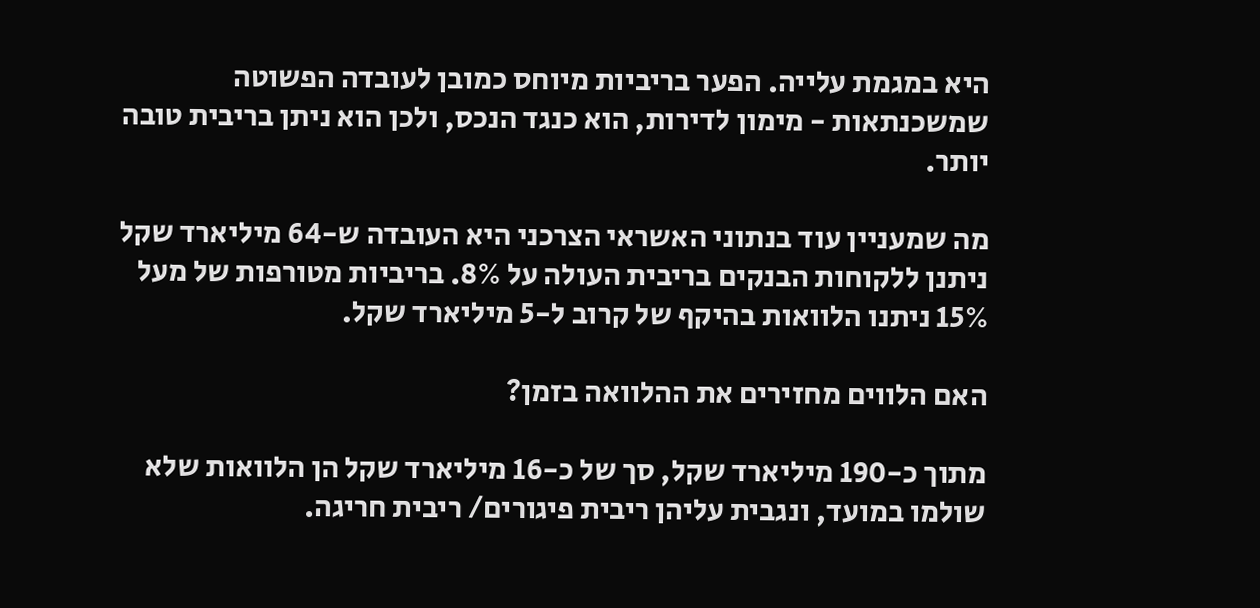היא במגמת עלייה. הפער בריביות מיוחס כמובן לעובדה הפשוטה שמשכנתאות - מימון לדירות, הוא כנגד הנכס, ולכן הוא ניתן בריבית טובה יותר.

מה שמעניין עוד בנתוני האשראי הצרכני היא העובדה ש-64 מיליארד שקל ניתנן ללקוחות הבנקים בריבית העולה על 8%. בריביות מטורפות של מעל 15% ניתנו הלוואות בהיקף של קרוב ל-5 מיליארד שקל.

האם הלווים מחזירים את ההלוואה בזמן?

מתוך כ-190 מיליארד שקל, סך של כ-16 מיליארד שקל הן הלוואות שלא שולמו במועד, ונגבית עליהן ריבית פיגורים/ ריבית חריגה.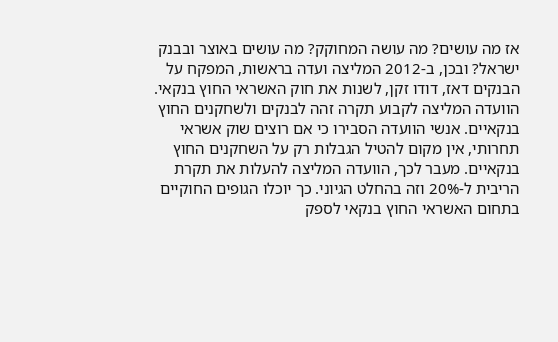אז מה עושים? מה עושה המחוקק? מה עושים באוצר ובבנק ישראל? ובכן, ב-2012 המליצה ועדה בראשות, המפקח על הבנקים דאז, דודו זקן, לשנות את חוק האשראי החוץ בנקאי. הוועדה המליצה לקבוע תקרה זהה לבנקים ולשחקנים החוץ בנקאיים. אנשי הוועדה הסבירו כי אם רוצים שוק אשראי תחרותי, אין מקום להטיל הגבלות רק על השחקנים החוץ בנקאיים. מעבר לכך, הוועדה המליצה להעלות את תקרת הריבית ל-20% וזה בהחלט הגיוני. כך יוכלו הגופים החוקיים בתחום האשראי החוץ בנקאי לספק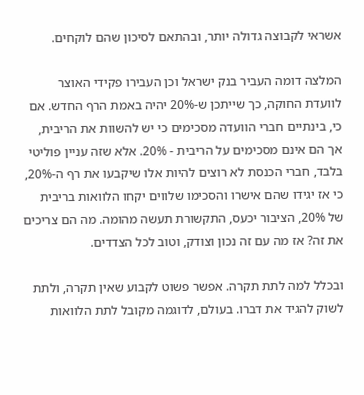אשראי לקבוצה גדולה יותר, ובהתאם לסיכון שהם לוקחים.

המלצה דומה העביר בנק ישראל וכן העבירו פקידי האוצר לוועדת החוקה, כך שייתכן ש-20% יהיה באמת הרף החדש. אם כי, בינתיים חברי הוועדה מסכימים כי יש להשוות את הריבית, אך הם אינם מסכימים על הריבית - 20%. אלא שזה עניין פוליטי בלבד, חברי הכנסת לא רוצים להיות אלו שיקבעו את רף ה-20%, כי אז יגידו שהם אישרו והסכימו שלווים יקחו הלוואות בריבית של 20%, הציבור יכעס, התקשורת תעשה מהומה. מה הם צריכים את זה? אז מה עם זה נכון וצודק, וטוב לכל הצדדים.

ובכלל למה לתת תקרה. אפשר פשוט לקבוע שאין תקרה, ולתת לשוק להגיד את דברו. בעולם, לדוגמה מקובל לתת הלוואות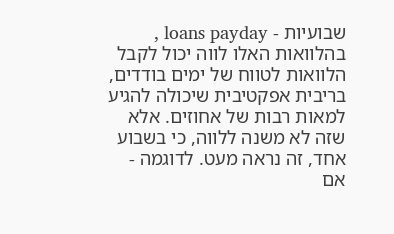שבועיות - loans payday , בהלוואות האלו לווה יכול לקבל הלוואות לטווח של ימים בודדים, בריבית אפקטיבית שיכולה להגיע למאות רבות של אחוזים. אלא שזה לא משנה ללווה, כי בשבוע אחד, זה נראה מעט. לדוגמה - אם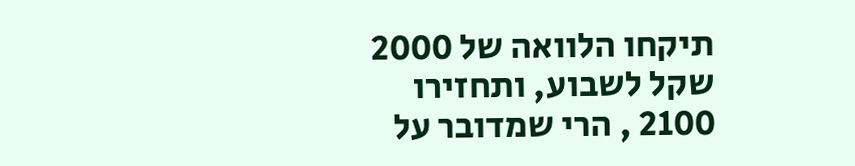תיקחו הלוואה של 2000 שקל לשבוע, ותחזירו 2100 , הרי שמדובר על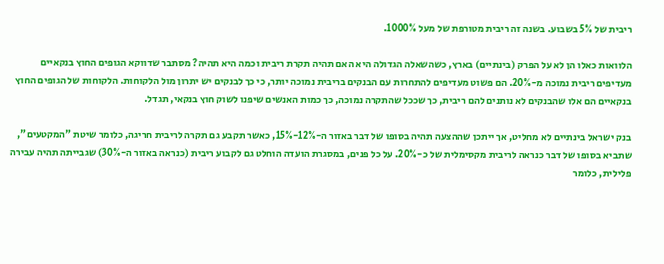ריבית של 5% בשבוע. בשנה זה ריבית מטורפת של מעל 1000%.

הלוואות כאלו הן לא על הפרק (בינתיים) בארץ, כשהשאלה הגדולה היא האם תהיה תקרת ריבית וכמה היא תהיה? מסתבר שדווקא הגופים החוץ בנקאיים מעדיפים ריבית נמוכה מ-20%. הם פשוט מעדיפים להתחרות עם הבנקים בריבית נמוכה יותר, כי כך לבנקים יש יתרון מול הלקוחות. הלקוחות של הגופים החוץ בנקאיים הם אלו שהבנקים לא נותנים להם ריבית, כך שככל שהתקרה נמוכה, כך כמות האנשים שיפנו לשוק חוץ בנקאי, תגדל.

בנק ישראל בינתיים לא מחליט, אך ייתכן שההצעה תהיה בסופו של דבר באזור ה-12%-15%, כאשר תקבע גם תקרה לריבית חריגה, כלומר שיטת "המקטעים", שתביא בסופו של דבר כנראה לריבית מקסימלית של כ-20%. על כל פנים, במסגרת הועדה הוחלט גם לקבוע ריבית (כנראה באזור ה-30%) שגבייתה תהיה עבירה פלילית, כלומר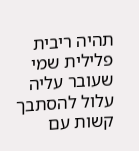תהיה ריבית פלילית שמי שעובר עליה עלול להסתבך קשות עם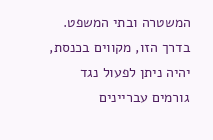המשטרה ובתי המשפט. בדרך הזו, מקווים בכנסת, יהיה ניתן לפעול נגד גורמים עבריינים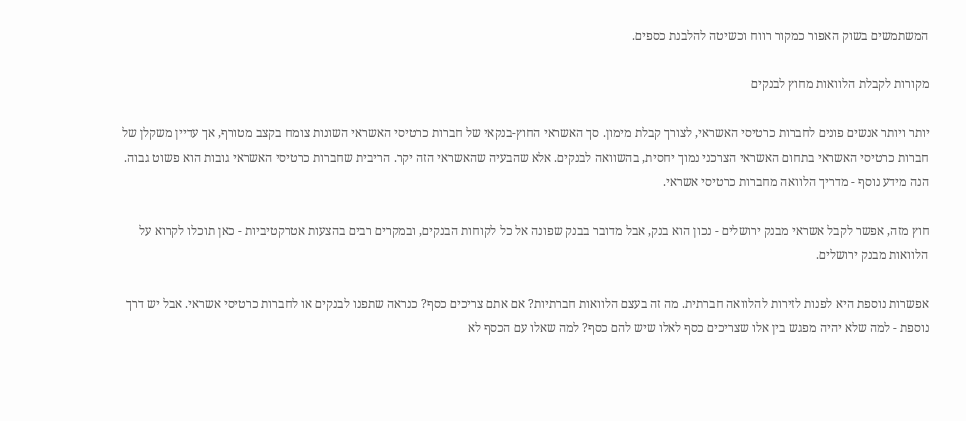המשתמשים בשוק האפור כמקור רווח וכשיטה להלבנת כספים.

מקורות לקבלת הלוואות מחוץ לבנקים

יותר ויותר אנשים פונים לחברות כרטיסי האשראי, לצורך קבלת מימון. סך האשראי החוץ-בנקאי של חברות כרטיסי האשראי השונות צומח בקצב מטורף, אך עדיין משקלן של חברות כרטיסי האשראי בתחום האשראי הצרכני נמוך יחסית, בהשוואה לבנקים. אלא שהבעיה שהאשראי הזה יקר. הריבית שחברות כרטיסי האשראי גובות הוא פשוט גבוה. הנה מידע נוסף - מדריך הלוואה מחברות כרטיסי אשראי.

חוץ מזה, אפשר לקבל אשראי מבנק ירושלים - נכון הוא בנק, אבל מדובר בבנק שפונה אל כל לקוחות הבנקים, ובמקרים רבים בהצעות אטרקטיביות - כאן תוכלו לקרוא על הלוואות מבנק ירושלים.

אפשרות נוספת היא לפנות לזירות להלוואה חברתית. מה זה בעצם הלוואות חברתיות? אם אתם צריכים כסף? כנראה שתפנו לבנקים או לחברות כרטיסי אשראי. אבל יש דרך נוספת - למה שלא יהיה מפגש בין אלו שצריכים כסף לאלו שיש להם כסף? למה שאלו עם הכסף לא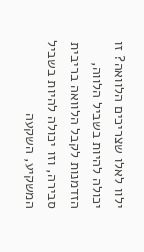ילוו לאלו שצריכים הלוואה? זו יכולה להיות בשביל הלווה, הזדמנות לקבל הלוואה בריבית סבירה, וזו יכולה להיות בשביל המשקיע, השקעה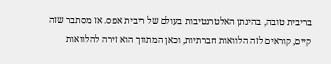בריבית טובה, בהינתן האלטרנטיבות בעולם של ריבית אפס. אז מסתבר שזה קיים, קוראים לזה הלוואות חברתיות, וכאן המתווך הוא זירה להלוואות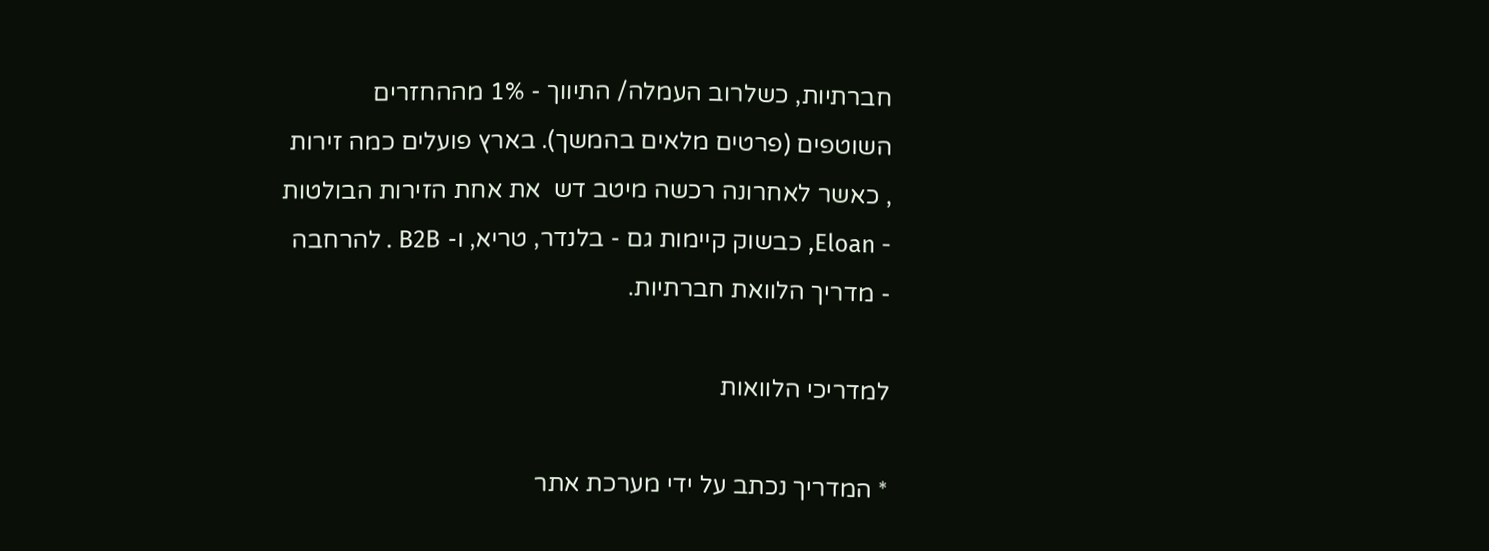חברתיות, כשלרוב העמלה/ התיווך - 1% מההחזרים השוטפים (פרטים מלאים בהמשך). בארץ פועלים כמה זירות , כאשר לאחרונה רכשה מיטב דש  את אחת הזירות הבולטות - Eloan, כבשוק קיימות גם - בלנדר, טריא, ו- B2B . להרחבה - מדריך הלוואת חברתיות.

למדריכי הלוואות

* המדריך נכתב על ידי מערכת אתר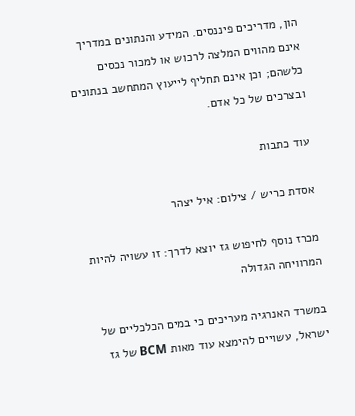הון, מדריכים פיננסים. המידע והנתונים במדריך אינם מהווים המלצה לרכוש או למכור נכסים כלשהם; וכן אינם תחליף לייעוץ המתחשב בנתונים ובצרכים של כל אדם.

עוד כתבות

אסדת כריש / צילום: איל יצהר

מכרז נוסף לחיפוש גז יוצא לדרך: זו עשויה להיות המרוויחה הגדולה

במשרד האנרגיה מעריכים כי במים הכלכליים של ישראל, עשויים להימצא עוד מאות BCM של גז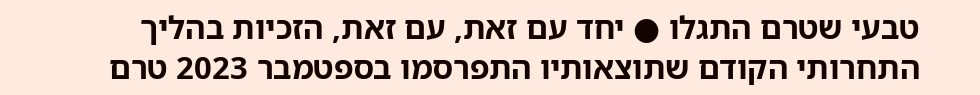טבעי שטרם התגלו ● יחד עם זאת, עם זאת, הזכיות בהליך התחרותי הקודם שתוצאותיו התפרסמו בספטמבר 2023 טרם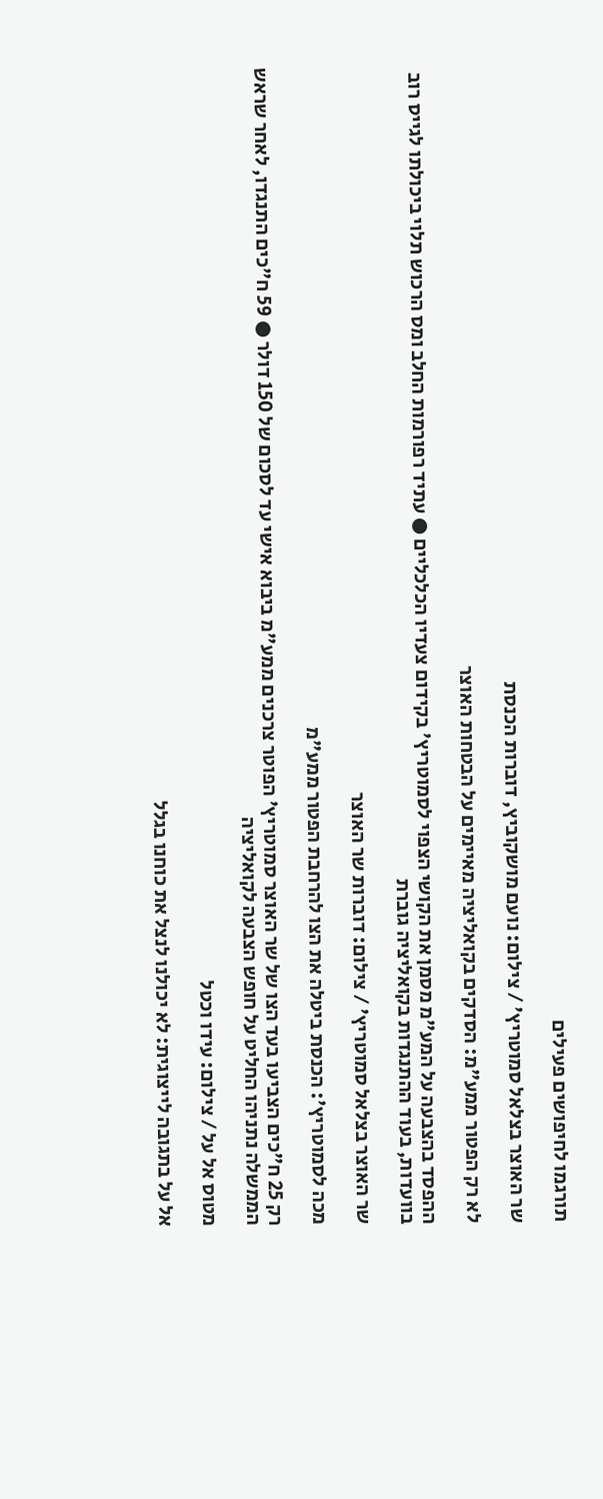תורגמו לחיפושים פעילים

שר האוצר בצלאל סמוטריץ' / צילום: נועם מושקוביץ, דוברות הכנסת

לא רק הפטור ממע"מ: הסדקים בקואליציה מאיימים על הבטחות האוצר

ההפסד בהצבעה על המע"מ מסמן את הקושי הצפוי לסמוטריץ' בקידום צעדיו הכלכליים ● עתיד רפורמות החלב ומס הרכוש תלוי ביכולתו לגייס רוב בוועדות, בעוד ההתנגדות בקואליציה גוברת

שר האוצר בצלאל סמוטריץ' / צילום: דוברות שר האוצר

מכה לסמוטריץ': הכנסת ביטלה את הצו להרחבת הפטור ממע"מ

רק 25 ח"כים הצביעו בעד הצו של שר האוצר סמוטריץ' הפוטר צרכנים ממע"מ ביבוא אישי עד לסכום של 150 דולר ● 59 ח"כים התנגדו, לאחר שראש הממשלה נתניהו החליט על חופש הצבעה לקואליציה

מטוס אל על / צילום: עידו וכטל

אל על בתגובה לייצוגית: לא יכולנו לנצל את כוחנו בגלל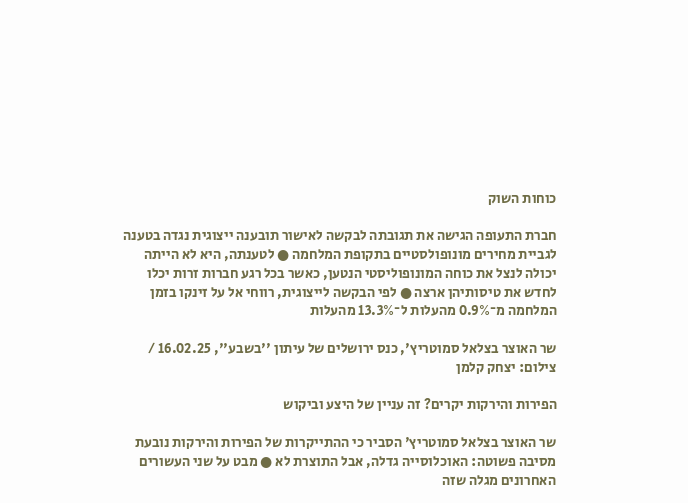כוחות השוק

חברת התעופה הגישה את תגובתה לבקשה לאישור תובענה ייצוגית נגדה בטענה לגביית מחירים מונופולסטיים בתקופת המלחמה ● לטענתה, היא לא הייתה יכולה לנצל את כוחה המונופוליסטי הנטען, כאשר בכל רגע חברות זרות יכלו לחדש את טיסותיהן ארצה ● לפי הבקשה לייצוגית, רווחי אל על זינקו בזמן המלחמה מ־0.9% מהעלות ל־13.3% מהעלות

שר האוצר בצלאל סמוטריץ', כנס ירושלים של עיתון ''בשבע'', 16.02.25 / צילום: יצחק קלמן

הפירות והירקות יקרים? זה עניין של היצע וביקוש

שר האוצר בצלאל סמוטריץ' הסביר כי ההתייקרות של הפירות והירקות נובעת מסיבה פשוטה: האוכלוסייה גדלה, אבל התוצרת לא ● מבט על שני העשורים האחרונים מגלה שזה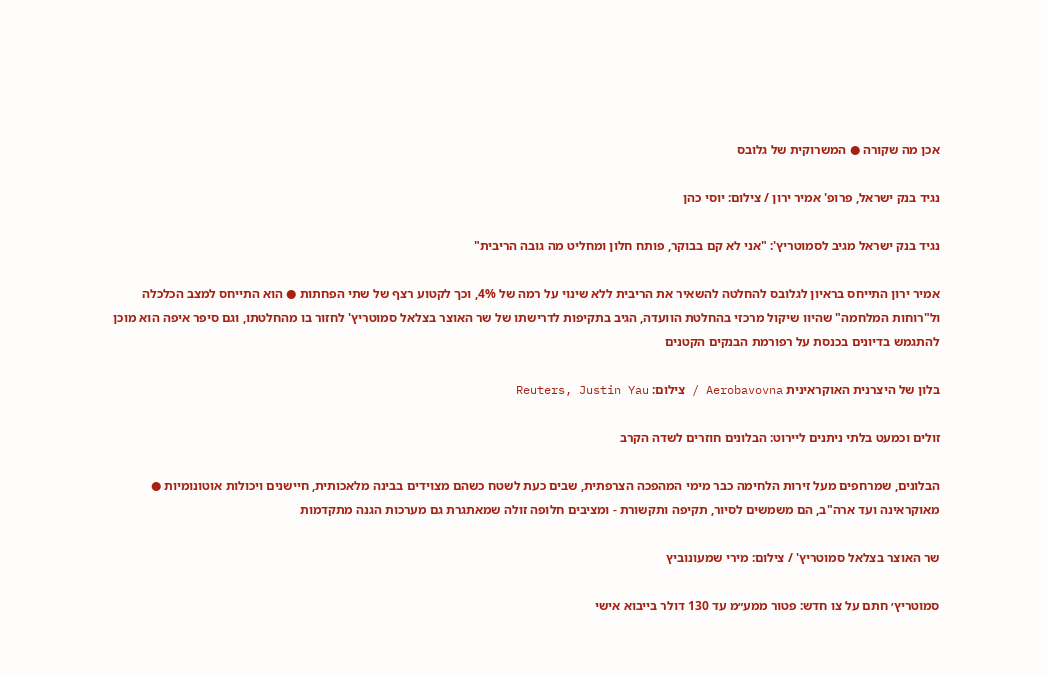אכן מה שקורה ● המשרוקית של גלובס

נגיד בנק ישראל, פרופ' אמיר ירון / צילום: יוסי כהן

נגיד בנק ישראל מגיב לסמוטריץ': "אני לא קם בבוקר, פותח חלון ומחליט מה גובה הריבית"

אמיר ירון התייחס בראיון לגלובס להחלטה להשאיר את הריבית ללא שינוי על רמה של 4%, וכך לקטוע רצף של שתי הפחתות ● הוא התייחס למצב הכלכלה ול"רוחות המלחמה" שהיוו שיקול מרכזי בהחלטת הוועדה, הגיב בתקיפות לדרישתו של שר האוצר בצלאל סמוטריץ' לחזור בו מהחלטתו, וגם סיפר איפה הוא מוכן להתגמש בדיונים בכנסת על רפורמת הבנקים הקטנים

בלון של היצרנית האוקראינית Aerobavovna / צילום: Reuters, Justin Yau

זולים וכמעט בלתי ניתנים ליירוט: הבלונים חוזרים לשדה הקרב

הבלונים, שמרחפים מעל זירות הלחימה כבר מימי המהפכה הצרפתית, שבים כעת לשטח כשהם מצוידים בבינה מלאכותית, חיישנים ויכולות אוטונומיות ● מאוקראינה ועד ארה"ב, הם משמשים לסיור, תקיפה ותקשורת - ומציבים חלופה זולה שמאתגרת גם מערכות הגנה מתקדמות

שר האוצר בצלאל סמוטריץ' / צילום: מירי שמעונוביץ

סמוטריץ׳ חתם על צו חדש: פטור ממע״מ עד 130 דולר בייבוא אישי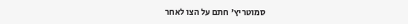סמוטריץ' חתם על הצו לאחר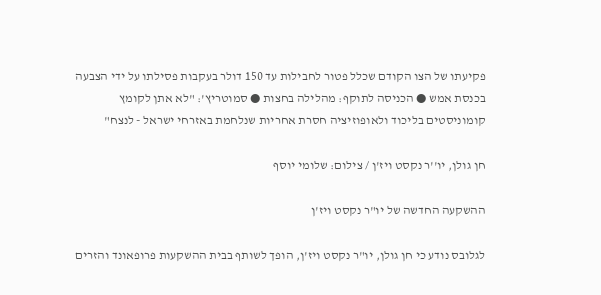פקיעתו של הצו הקודם שכלל פטור לחבילות עד 150 דולר בעקבות פסילתו על ידי הצבעה בכנסת אמש ● הכניסה לתוקף: מהלילה בחצות ● סמוטריץ': "לא אתן לקומץ קומוניסטים בליכוד ולאופוזיציה חסרת אחריות שנלחמת באזרחי ישראל - לנצח"

חן גולן, יו''ר נקסט ויז'ן / צילום: שלומי יוסף

ההשקעה החדשה של יו"ר נקסט ויז'ן

לגלובס נודע כי חן גולן, יו"ר נקסט ויז'ן, הופך לשותף בבית ההשקעות פרופאונד והזרים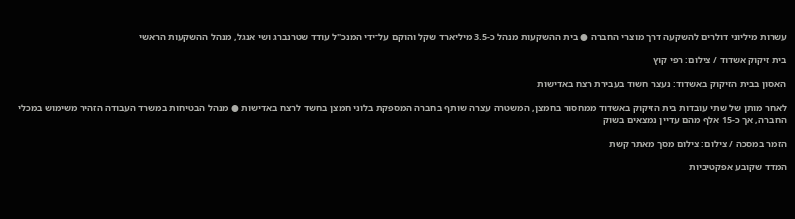עשרות מיליוני דולרים להשקעה דרך מוצרי החברה ● בית ההשקעות מנהל כ-3.5 מיליארד שקל והוקם על־ידי המנכ"ל עודד שטרנברג ושי אנגל, מנהל ההשקעות הראשי

בית זיקוק אשדוד / צילום: רפי קוץ

האסון בבית הזיקוק באשדוד: נעצר חשוד בעבירת רצח באדישות

לאחר מותן של שתי עובדות בית הזיקוק באשדוד ממחסור בחמצן, המשטרה עצרה שותף בחברה המספקת בלוני חמצן בחשד לרצח באדישות ● מנהל הבטיחות במשרד העבודה הזהיר משימוש במכלי החברה, אך כ-15 אלף מהם עדיין נמצאים בשוק

הזמר במסכה / צילום: צילום מסך מאתר קשת

המדד שקובע אפקטיביות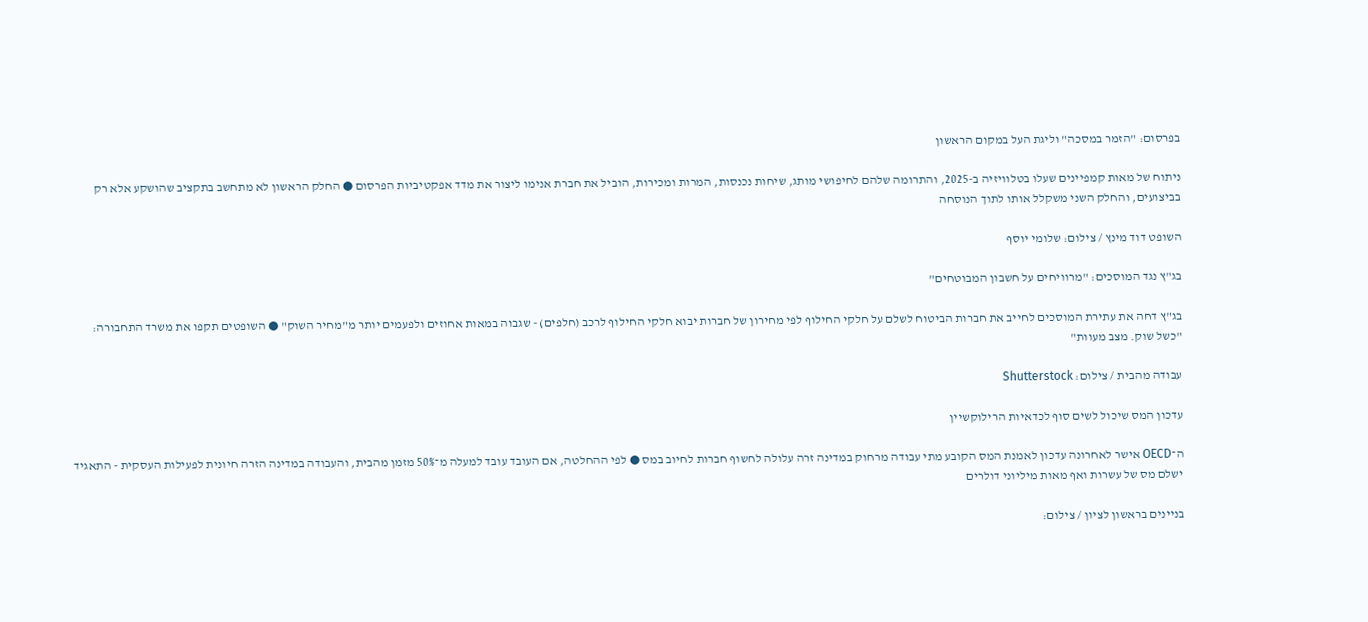בפרסום: "הזמר במסכה" וליגת העל במקום הראשון

ניתוח של מאות קמפיינים שעלו בטלוויזיה ב-2025, והתרומה שלהם לחיפושי מותג, שיחות נכנסות, המרות ומכירות, הוביל את חברת אנימו ליצור את מדד אפקטיביות הפרסום ● החלק הראשון לא מתחשב בתקציב שהושקע אלא רק בביצועים, והחלק השני משקלל אותו לתוך הנוסחה

השופט דוד מינץ / צילום: שלומי יוסף

בג"ץ נגד המוסכים: "מרוויחים על חשבון המבוטחים"

בג"ץ דחה את עתירת המוסכים לחייב את חברות הביטוח לשלם על חלקי החילוף לפי מחירון של חברות יבוא חלקי החילוף לרכב (חלפים) - שגבוה במאות אחוזים ולפעמים יותר מ"מחיר השוק" ● השופטים תקפו את משרד התחבורה: "כשל שוק. מצב מעוות"

עבודה מהבית / צילום: Shutterstock

עדכון המס שיכול לשים סוף לכדאיות הרילוקשיין

ה־OECD אישר לאחרונה עדכון לאמנת המס הקובע מתי עבודה מרחוק במדינה זרה עלולה לחשוף חברות לחיוב במס ● לפי ההחלטה, אם העובד עובד למעלה מ־50% מזמן מהבית, והעבודה במדינה הזרה חיונית לפעילות העסקית - התאגיד ישלם מס של עשרות ואף מאות מיליוני דולרים

בניינים בראשון לציון / צילום: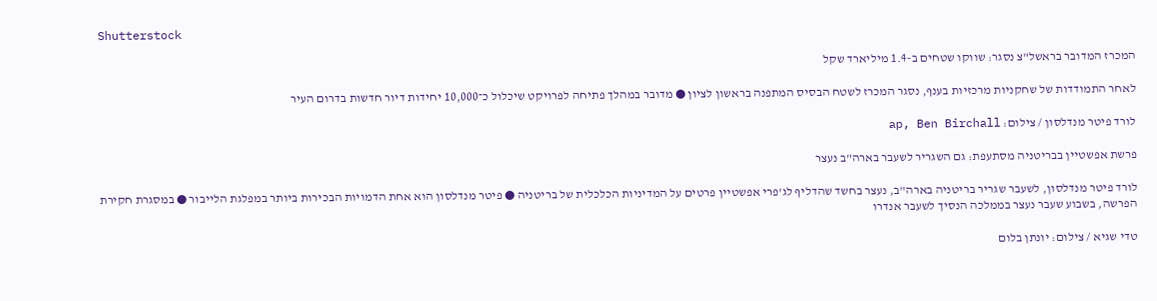Shutterstock

המכרז המדובר בראשל"צ נסגר: שווקו שטחים ב-1.4 מיליארד שקל

לאחר התמודדות של שחקניות מרכזיות בענף, נסגר המכרז לשטח הבסיס המתפנה בראשון לציון ● מדובר במהלך פתיחה לפרויקט שיכלול כ־10,000 יחידות דיור חדשות בדרום העיר

לורד פיטר מנדלסון / צילום: ap, Ben Birchall

פרשת אפשטיין בבריטניה מסתעפת: גם השגריר לשעבר בארה"ב נעצר

לורד פיטר מנדלסון, לשעבר שגריר בריטניה בארה"ב, נעצר בחשד שהדליף לג'פרי אפשטיין פרטים על המדיניות הכלכלית של בריטניה ● פיטר מנדלסון הוא אחת הדמויות הבכירות ביותר במפלגת הלייבור ● במסגרת חקירת הפרשה, בשבוע שעבר נעצר בממלכה הנסיך לשעבר אנדרו

טדי שגיא / צילום: יונתן בלום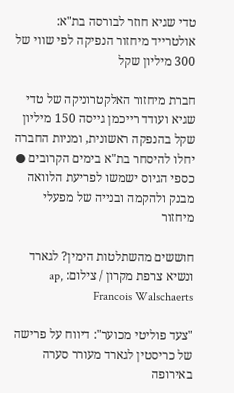טדי שגיא חוזר לבורסה בת"א: אולטרייד מיחזור הנפיקה לפי שווי של 300 מיליון שקל

חברת מיחזור האלקטרוניקה של טדי שגיא ועודד רייכמן גייסה 150 מיליון שקל בהנפקה ראשונית, ומניות החברה יחלו להיסחר בת"א בימים הקרובים ● כספי הגיוס ישמשו לפריעת הלוואה מבנק ולהקמה ובנייה של מפעלי מיחזור

חוששים מהשתלטות הימין? לגארד ונשיא צרפת מקרון / צילום: ap, Francois Walschaerts

"צעד פוליטי מכוער": דיווח על פרישה של כריסטין לגארד מעורר סערה באירופה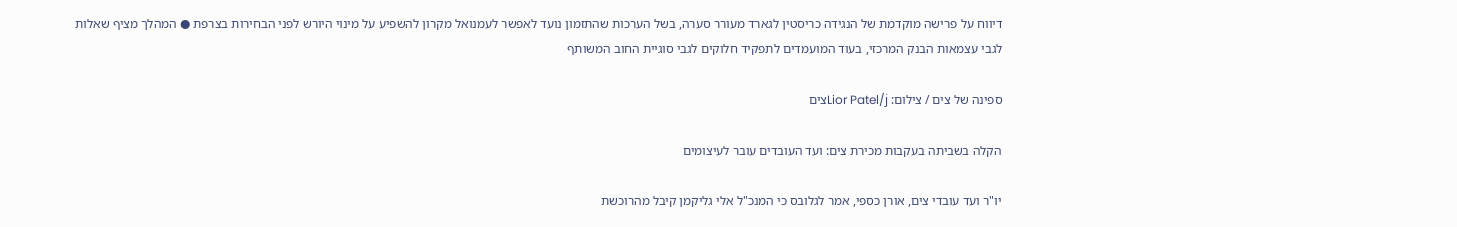דיווח על פרישה מוקדמת של הנגידה כריסטין לגארד מעורר סערה, בשל הערכות שהתזמון נועד לאפשר לעמנואל מקרון להשפיע על מינוי היורש לפני הבחירות בצרפת ● המהלך מציף שאלות לגבי עצמאות הבנק המרכזי, בעוד המועמדים לתפקיד חלוקים לגבי סוגיית החוב המשותף

ספינה של צים / צילום: Lior Patel/jצים

הקלה בשביתה בעקבות מכירת צים: ועד העובדים עובר לעיצומים

יו"ר ועד עובדי צים, אורן כספי, אמר לגלובס כי המנכ"ל אלי גליקמן קיבל מהרוכשת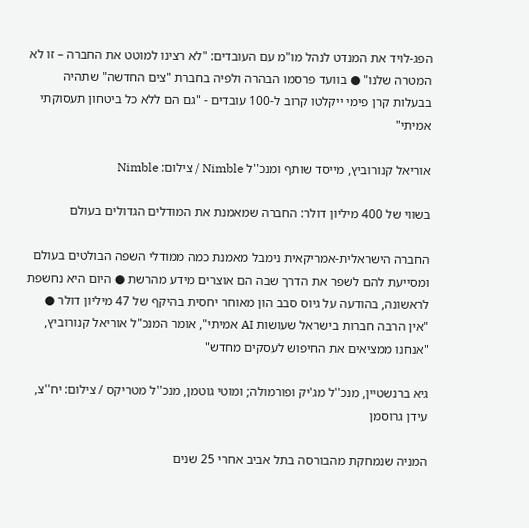הפג-לויד את המנדט לנהל מו"מ עם העובדים: "לא רצינו למוטט את החברה – זו לא המטרה שלנו" ● בוועד פרסמו הבהרה ולפיה בחברת "צים החדשה" שתהיה בבעלות קרן פימי ייקלטו קרוב ל-100 עובדים - "גם הם ללא כל ביטחון תעסוקתי אמיתי"

אוריאל קנורוביץ, מייסד שותף ומנכ''ל Nimble / צילום: Nimble

בשווי של 400 מיליון דולר: החברה שמאמנת את המודלים הגדולים בעולם

החברה הישראלית-אמריקאית נימבל מאמנת כמה ממודלי השפה הבולטים בעולם ומסייעת להם לשפר את הדרך שבה הם אוצרים מידע מהרשת ● היום היא נחשפת לראשונה, בהודעה על גיוס סבב הון מאוחר יחסית בהיקף של 47 מיליון דולר ● "אין הרבה חברות בישראל שעושות AI אמיתי", אומר המנכ"ל אוריאל קנורוביץ, "אנחנו ממציאים את החיפוש לעסקים מחדש"

גיא ברנשטיין, מנכ''ל מג'יק ופורמולה; ומוטי גוטמן, מנכ''ל מטריקס / צילום: יח''צ, עידן גרוסמן

המניה שנמחקת מהבורסה בתל אביב אחרי 25 שנים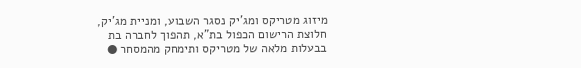מיזוג מטריקס ומג'יק נסגר השבוע, ומניית מג'יק, חלוצת הרישום הכפול בת"א, תהפוך לחברה בת בבעלות מלאה של מטריקס ותימחק מהמסחר ●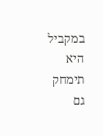במקביל היא תימחק גם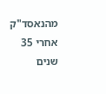מהנאסד"ק אחרי 35 שנים